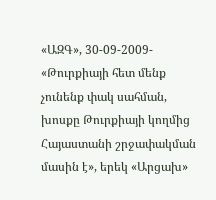«ԱԶԳ», 30-09-2009- «Թուրքիայի հետ մենք չունենք փակ սահման, խոսքը Թուրքիայի կողմից Հայաստանի շրջափակման մասին է», երեկ «Արցախ»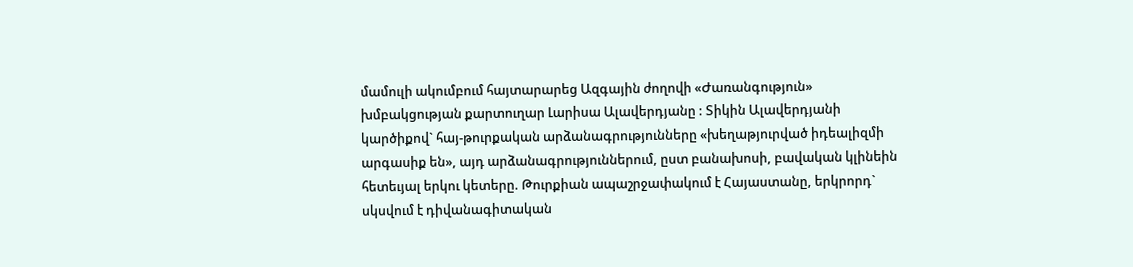մամուլի ակումբում հայտարարեց Ազգային ժողովի «Ժառանգություն» խմբակցության քարտուղար Լարիսա Ալավերդյանը : Տիկին Ալավերդյանի կարծիքով` հայ-թուրքական արձանագրությունները «խեղաթյուրված իդեալիզմի արգասիք են», այդ արձանագրություններում, ըստ բանախոսի, բավական կլինեին հետեւյալ երկու կետերը. Թուրքիան ապաշրջափակում է Հայաստանը, երկրորդ` սկսվում է դիվանագիտական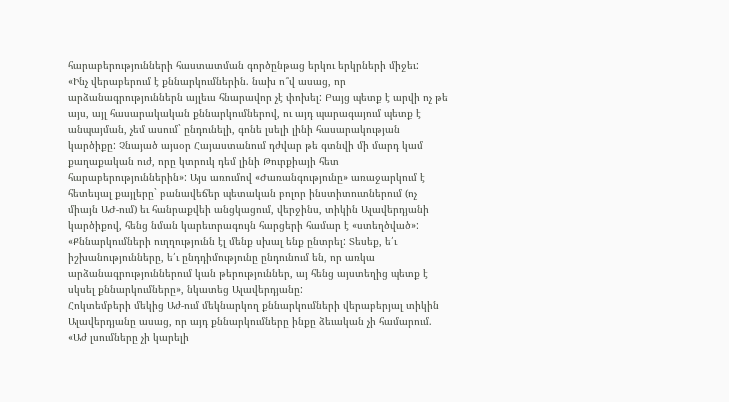հարաբերությունների հաստատման գործընթաց երկու երկրների միջեւ:
«Ինչ վերաբերում է քննարկումներին. նախ ո՞վ ասաց, որ արձանագրություններն այլեւս հնարավոր չէ փոխել: Բայց պետք է արվի ոչ թե այս, այլ հասարակական քննարկումներով, ու այդ պարագայում պետք է անպայման, չեմ ասում` ընդունելի, գոնե լսելի լինի հասարակության կարծիքը: Չնայած այսօր Հայաստանում դժվար թե գտնվի մի մարդ կամ քաղաքական ուժ, որը կտրուկ դեմ լինի Թուրքիայի հետ հարաբերություններին»: Այս առումով «Ժառանգությունը» առաջարկում է հետեւյալ քայլերը` բանավեճեր պետական բոլոր ինստիտուտներում (ոչ միայն ԱԺ-ում) եւ հանրաքվեի անցկացում, վերջինս, տիկին Ալավերդյանի կարծիքով, հենց նման կարեւորագույն հարցերի համար է «ստեղծված»:
«Քննարկումների ուղղությունն էլ մենք սխալ ենք ընտրել: Տեսեք, ե՛ւ իշխանությունները, ե՛ւ ընդդիմությունը ընդունում են, որ առկա արձանագրություններում կան թերություններ, այ հենց այստեղից պետք է սկսել քննարկումները», նկատեց Ալավերդյանը:
Հոկտեմբերի մեկից Աժ-ում մեկնարկող քննարկումների վերաբերյալ տիկին Ալավերդյանը ասաց, որ այդ քննարկումները ինքը ձեւական չի համարում. «Աժ լսումները չի կարելի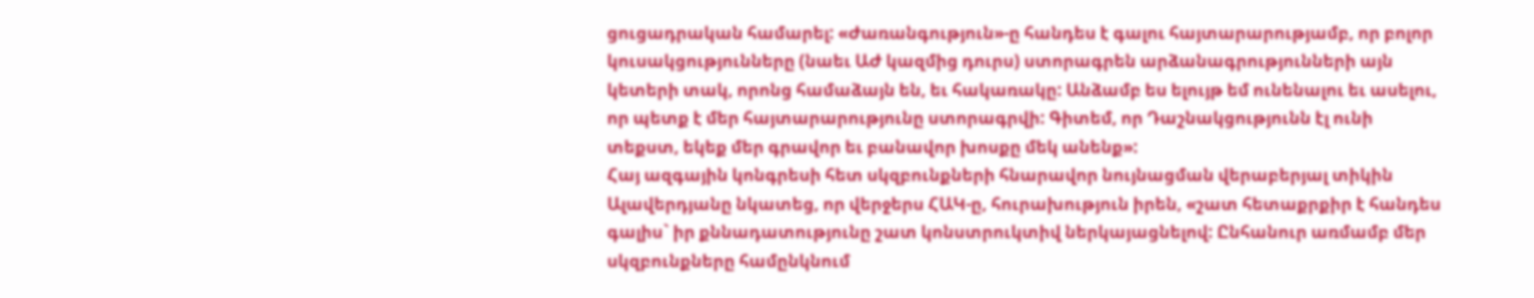ցուցադրական համարել: «Ժառանգություն»-ը հանդես է գալու հայտարարությամբ, որ բոլոր կուսակցությունները (նաեւ ԱԺ կազմից դուրս) ստորագրեն արձանագրությունների այն կետերի տակ, որոնց համաձայն են, եւ հակառակը: Անձամբ ես ելույթ եմ ունենալու եւ ասելու, որ պետք է մեր հայտարարությունը ստորագրվի: Գիտեմ, որ Դաշնակցությունն էլ ունի տեքստ, եկեք մեր գրավոր եւ բանավոր խոսքը մեկ անենք»:
Հայ ազգային կոնգրեսի հետ սկզբունքների հնարավոր նույնացման վերաբերյալ տիկին Ալավերդյանը նկատեց, որ վերջերս ՀԱԿ-ը, հուրախություն իրեն, «շատ հետաքրքիր է հանդես գալիս` իր քննադատությունը շատ կոնստրուկտիվ ներկայացնելով: Ընհանուր առմամբ մեր սկզբունքները համընկնում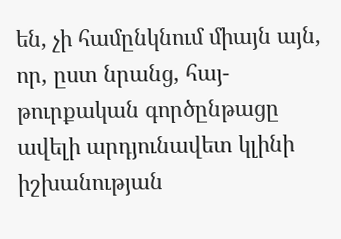են, չի համընկնում միայն այն, որ, ըստ նրանց, հայ-թուրքական գործընթացը ավելի արդյունավետ կլինի իշխանության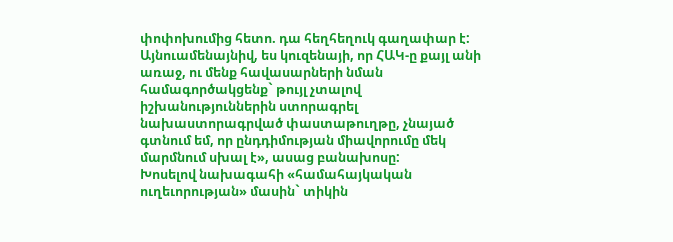փոփոխումից հետո. դա հեղհեղուկ գաղափար է: Այնուամենայնիվ, ես կուզենայի, որ ՀԱԿ-ը քայլ անի առաջ, ու մենք հավասարների նման համագործակցենք` թույլ չտալով իշխանություններին ստորագրել նախաստորագրված փաստաթուղթը, չնայած գտնում եմ, որ ընդդիմության միավորումը մեկ մարմնում սխալ է», ասաց բանախոսը:
Խոսելով նախագահի «համահայկական ուղեւորության» մասին` տիկին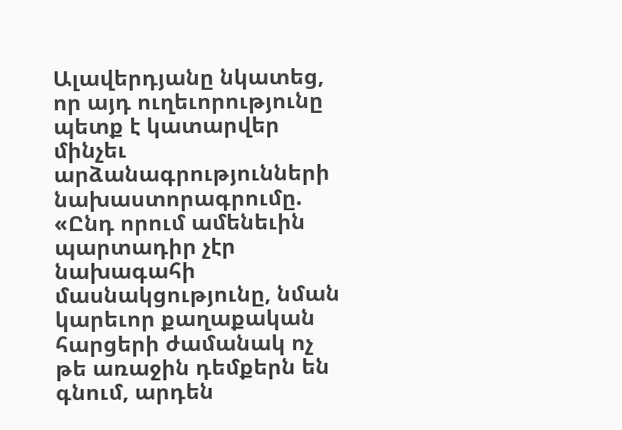Ալավերդյանը նկատեց, որ այդ ուղեւորությունը պետք է կատարվեր մինչեւ արձանագրությունների նախաստորագրումը. «Ընդ որում ամենեւին պարտադիր չէր նախագահի մասնակցությունը, նման կարեւոր քաղաքական հարցերի ժամանակ ոչ թե առաջին դեմքերն են գնում, արդեն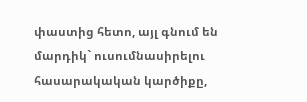փաստից հետո, այլ գնում են մարդիկ` ուսումնասիրելու հասարակական կարծիքը,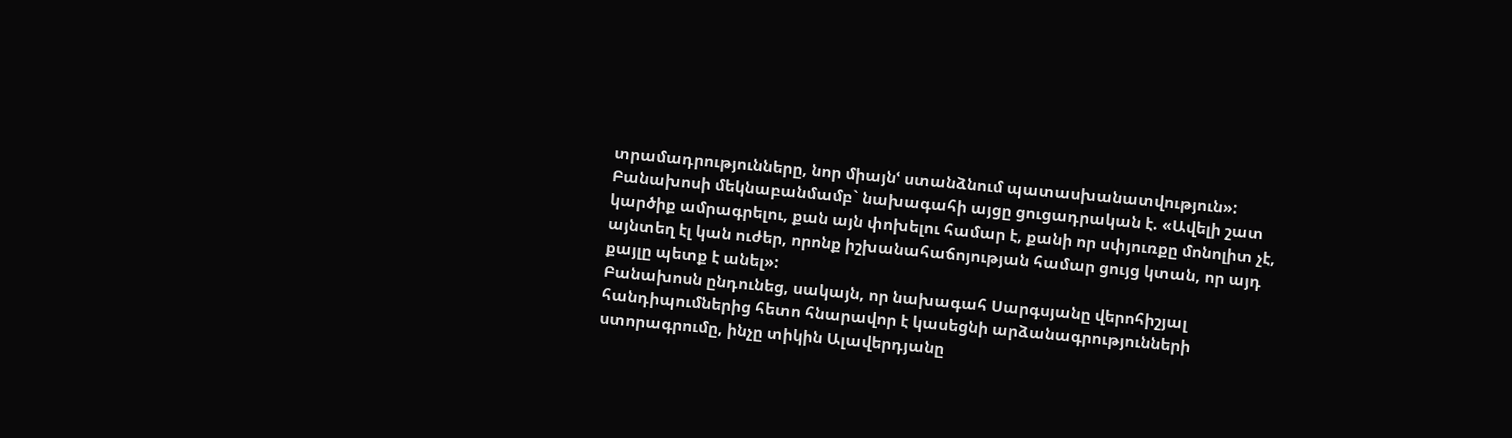տրամադրությունները, նոր միայնՙ ստանձնում պատասխանատվություն»: Բանախոսի մեկնաբանմամբ` նախագահի այցը ցուցադրական է. «Ավելի շատ կարծիք ամրագրելու, քան այն փոխելու համար է, քանի որ սփյուռքը մոնոլիտ չէ, այնտեղ էլ կան ուժեր, որոնք իշխանահաճոյության համար ցույց կտան, որ այդ քայլը պետք է անել»:
Բանախոսն ընդունեց, սակայն, որ նախագահ Սարգսյանը վերոհիշյալ հանդիպումներից հետո հնարավոր է կասեցնի արձանագրությունների ստորագրումը, ինչը տիկին Ալավերդյանը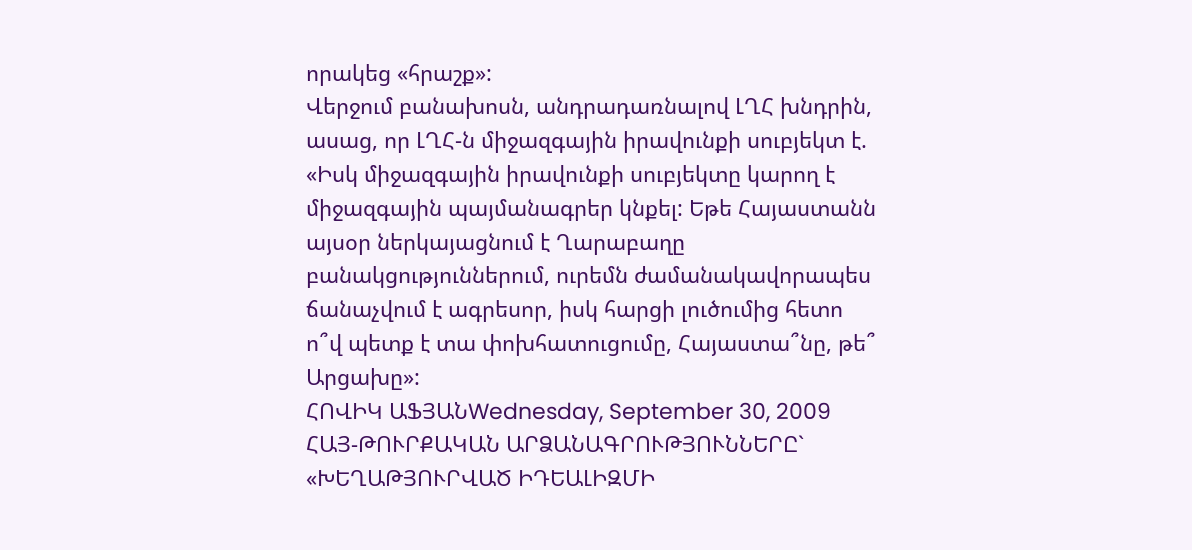որակեց «հրաշք»:
Վերջում բանախոսն, անդրադառնալով ԼՂՀ խնդրին, ասաց, որ ԼՂՀ-ն միջազգային իրավունքի սուբյեկտ է. «Իսկ միջազգային իրավունքի սուբյեկտը կարող է միջազգային պայմանագրեր կնքել: Եթե Հայաստանն այսօր ներկայացնում է Ղարաբաղը բանակցություններում, ուրեմն ժամանակավորապես ճանաչվում է ագրեսոր, իսկ հարցի լուծումից հետո ո՞վ պետք է տա փոխհատուցումը, Հայաստա՞նը, թե՞ Արցախը»:
ՀՈՎԻԿ ԱՖՅԱՆWednesday, September 30, 2009
ՀԱՅ-ԹՈՒՐՔԱԿԱՆ ԱՐՁԱՆԱԳՐՈՒԹՅՈՒՆՆԵՐԸ` «ԽԵՂԱԹՅՈՒՐՎԱԾ ԻԴԵԱԼԻԶՄԻ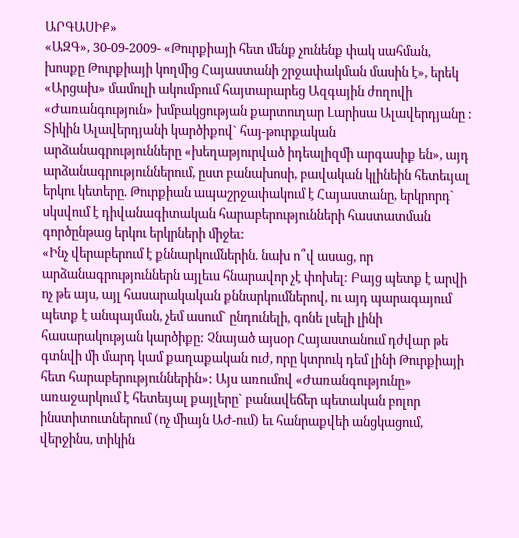ԱՐԳԱՍԻՔ»
«ԱԶԳ», 30-09-2009- «Թուրքիայի հետ մենք չունենք փակ սահման, խոսքը Թուրքիայի կողմից Հայաստանի շրջափակման մասին է», երեկ «Արցախ» մամուլի ակումբում հայտարարեց Ազգային ժողովի «Ժառանգություն» խմբակցության քարտուղար Լարիսա Ալավերդյանը : Տիկին Ալավերդյանի կարծիքով` հայ-թուրքական արձանագրությունները «խեղաթյուրված իդեալիզմի արգասիք են», այդ արձանագրություններում, ըստ բանախոսի, բավական կլինեին հետեւյալ երկու կետերը. Թուրքիան ապաշրջափակում է Հայաստանը, երկրորդ` սկսվում է դիվանագիտական հարաբերությունների հաստատման գործընթաց երկու երկրների միջեւ:
«Ինչ վերաբերում է քննարկումներին. նախ ո՞վ ասաց, որ արձանագրություններն այլեւս հնարավոր չէ փոխել: Բայց պետք է արվի ոչ թե այս, այլ հասարակական քննարկումներով, ու այդ պարագայում պետք է անպայման, չեմ ասում` ընդունելի, գոնե լսելի լինի հասարակության կարծիքը: Չնայած այսօր Հայաստանում դժվար թե գտնվի մի մարդ կամ քաղաքական ուժ, որը կտրուկ դեմ լինի Թուրքիայի հետ հարաբերություններին»: Այս առումով «Ժառանգությունը» առաջարկում է հետեւյալ քայլերը` բանավեճեր պետական բոլոր ինստիտուտներում (ոչ միայն ԱԺ-ում) եւ հանրաքվեի անցկացում, վերջինս, տիկին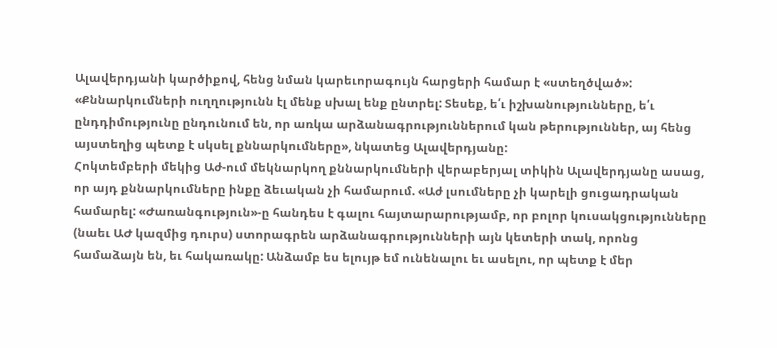Ալավերդյանի կարծիքով, հենց նման կարեւորագույն հարցերի համար է «ստեղծված»:
«Քննարկումների ուղղությունն էլ մենք սխալ ենք ընտրել: Տեսեք, ե՛ւ իշխանությունները, ե՛ւ ընդդիմությունը ընդունում են, որ առկա արձանագրություններում կան թերություններ, այ հենց այստեղից պետք է սկսել քննարկումները», նկատեց Ալավերդյանը:
Հոկտեմբերի մեկից Աժ-ում մեկնարկող քննարկումների վերաբերյալ տիկին Ալավերդյանը ասաց, որ այդ քննարկումները ինքը ձեւական չի համարում. «Աժ լսումները չի կարելի ցուցադրական համարել: «Ժառանգություն»-ը հանդես է գալու հայտարարությամբ, որ բոլոր կուսակցությունները (նաեւ ԱԺ կազմից դուրս) ստորագրեն արձանագրությունների այն կետերի տակ, որոնց համաձայն են, եւ հակառակը: Անձամբ ես ելույթ եմ ունենալու եւ ասելու, որ պետք է մեր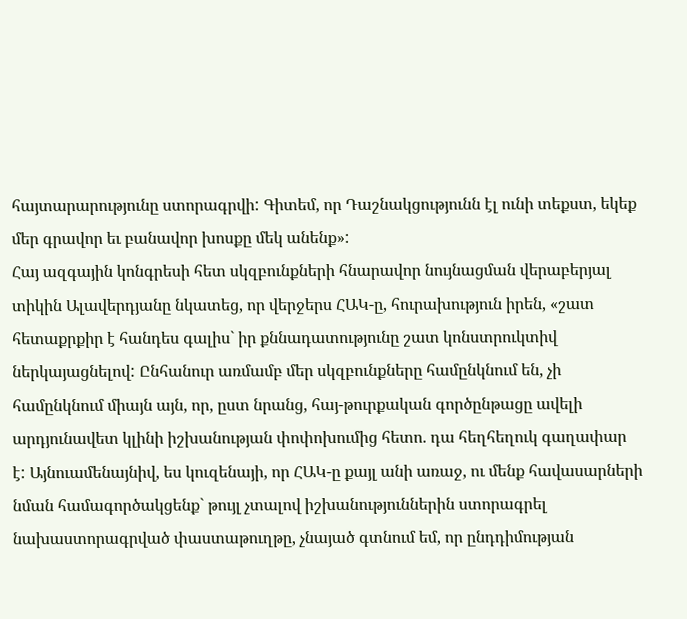հայտարարությունը ստորագրվի: Գիտեմ, որ Դաշնակցությունն էլ ունի տեքստ, եկեք մեր գրավոր եւ բանավոր խոսքը մեկ անենք»:
Հայ ազգային կոնգրեսի հետ սկզբունքների հնարավոր նույնացման վերաբերյալ տիկին Ալավերդյանը նկատեց, որ վերջերս ՀԱԿ-ը, հուրախություն իրեն, «շատ հետաքրքիր է հանդես գալիս` իր քննադատությունը շատ կոնստրուկտիվ ներկայացնելով: Ընհանուր առմամբ մեր սկզբունքները համընկնում են, չի համընկնում միայն այն, որ, ըստ նրանց, հայ-թուրքական գործընթացը ավելի արդյունավետ կլինի իշխանության փոփոխումից հետո. դա հեղհեղուկ գաղափար է: Այնուամենայնիվ, ես կուզենայի, որ ՀԱԿ-ը քայլ անի առաջ, ու մենք հավասարների նման համագործակցենք` թույլ չտալով իշխանություններին ստորագրել նախաստորագրված փաստաթուղթը, չնայած գտնում եմ, որ ընդդիմության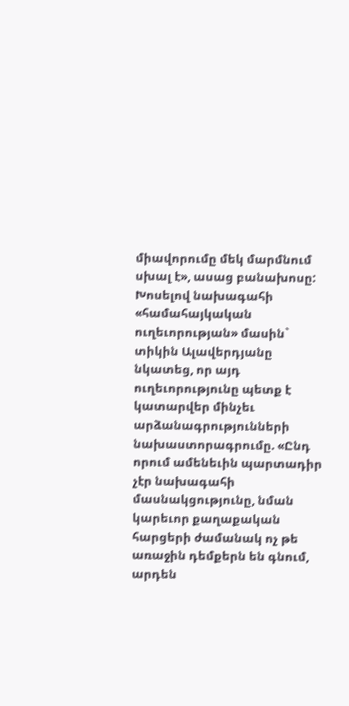միավորումը մեկ մարմնում սխալ է», ասաց բանախոսը:
Խոսելով նախագահի «համահայկական ուղեւորության» մասին` տիկին Ալավերդյանը նկատեց, որ այդ ուղեւորությունը պետք է կատարվեր մինչեւ արձանագրությունների նախաստորագրումը. «Ընդ որում ամենեւին պարտադիր չէր նախագահի մասնակցությունը, նման կարեւոր քաղաքական հարցերի ժամանակ ոչ թե առաջին դեմքերն են գնում, արդեն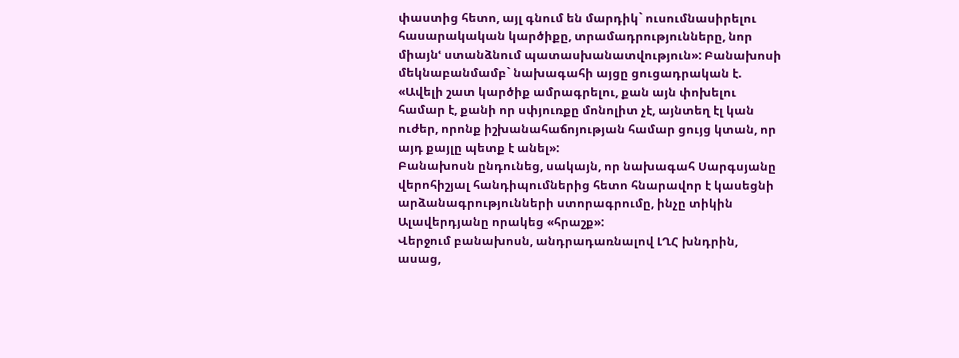փաստից հետո, այլ գնում են մարդիկ` ուսումնասիրելու հասարակական կարծիքը, տրամադրությունները, նոր միայնՙ ստանձնում պատասխանատվություն»: Բանախոսի մեկնաբանմամբ` նախագահի այցը ցուցադրական է. «Ավելի շատ կարծիք ամրագրելու, քան այն փոխելու համար է, քանի որ սփյուռքը մոնոլիտ չէ, այնտեղ էլ կան ուժեր, որոնք իշխանահաճոյության համար ցույց կտան, որ այդ քայլը պետք է անել»:
Բանախոսն ընդունեց, սակայն, որ նախագահ Սարգսյանը վերոհիշյալ հանդիպումներից հետո հնարավոր է կասեցնի արձանագրությունների ստորագրումը, ինչը տիկին Ալավերդյանը որակեց «հրաշք»:
Վերջում բանախոսն, անդրադառնալով ԼՂՀ խնդրին, ասաց,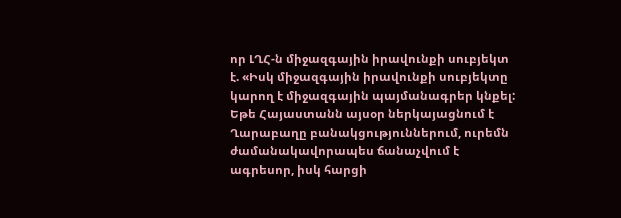որ ԼՂՀ-ն միջազգային իրավունքի սուբյեկտ է. «Իսկ միջազգային իրավունքի սուբյեկտը կարող է միջազգային պայմանագրեր կնքել: Եթե Հայաստանն այսօր ներկայացնում է Ղարաբաղը բանակցություններում, ուրեմն ժամանակավորապես ճանաչվում է ագրեսոր, իսկ հարցի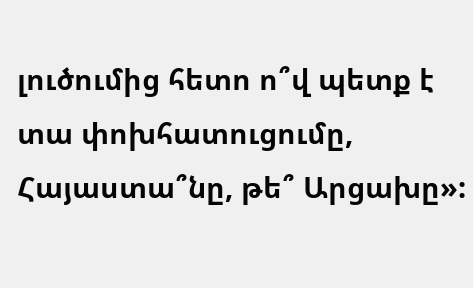լուծումից հետո ո՞վ պետք է տա փոխհատուցումը, Հայաստա՞նը, թե՞ Արցախը»: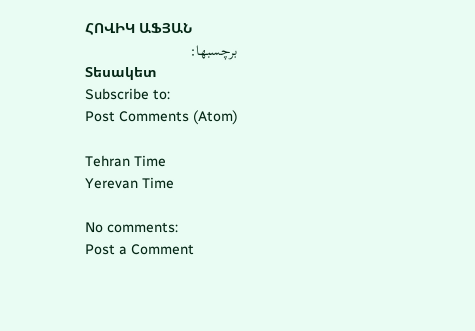ՀՈՎԻԿ ԱՖՅԱՆ
برچسبها:
Տեսակետ
Subscribe to:
Post Comments (Atom)

Tehran Time
Yerevan Time

No comments:
Post a Comment